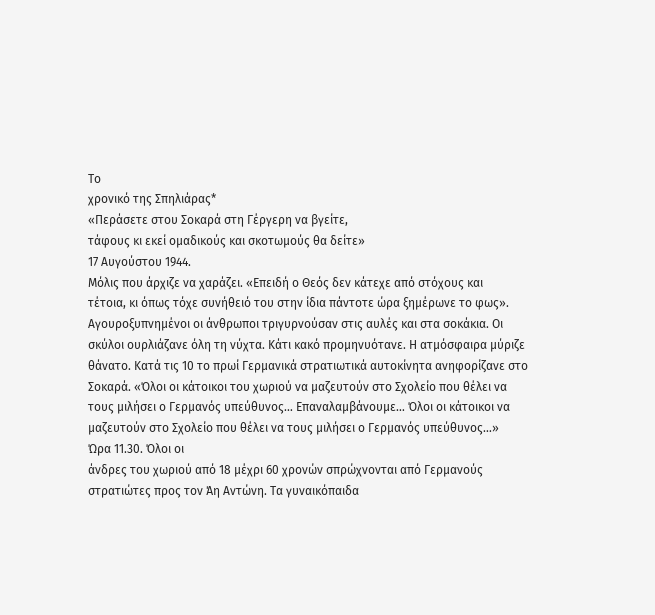Το
χρονικό της Σπηλιάρας*
«Περάσετε στου Σοκαρά στη Γέργερη να βγείτε,
τάφους κι εκεί ομαδικούς και σκοτωμούς θα δείτε»
17 Αυγούστου 1944.
Μόλις που άρχιζε να χαράζει. «Επειδή ο Θεός δεν κάτεχε από στόχους και
τέτοια, κι όπως τόχε συνήθειό του στην ίδια πάντοτε ώρα ξημέρωνε το φως».
Αγουροξυπνημένοι οι άνθρωποι τριγυρνούσαν στις αυλές και στα σοκάκια. Οι
σκύλοι ουρλιάζανε όλη τη νύχτα. Κάτι κακό προμηνυότανε. Η ατμόσφαιρα μύριζε
θάνατο. Κατά τις 10 το πρωί Γερμανικά στρατιωτικά αυτοκίνητα ανηφορίζανε στο
Σοκαρά. «Όλοι οι κάτοικοι του χωριού να μαζευτούν στο Σχολείο που θέλει να
τους μιλήσει ο Γερμανός υπεύθυνος… Επαναλαμβάνουμε… Όλοι οι κάτοικοι να
μαζευτούν στο Σχολείο που θέλει να τους μιλήσει ο Γερμανός υπεύθυνος…»
Ώρα 11.30. Όλοι οι
άνδρες του χωριού από 18 μέχρι 60 χρονών σπρώχνονται από Γερμανούς
στρατιώτες προς τον Άη Αντώνη. Τα γυναικόπαιδα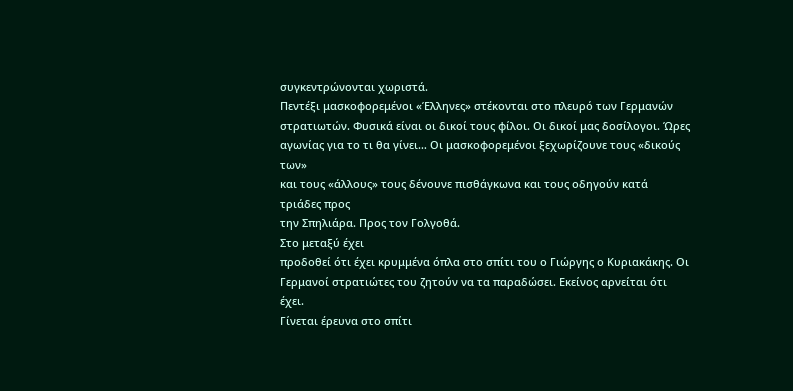συγκεντρώνονται χωριστά.
Πεντέξι μασκοφορεμένοι «Έλληνες» στέκονται στο πλευρό των Γερμανών
στρατιωτών. Φυσικά είναι οι δικοί τους φίλοι. Οι δικοί μας δοσίλογοι. Ώρες
αγωνίας για το τι θα γίνει… Οι μασκοφορεμένοι ξεχωρίζουνε τους «δικούς των»
και τους «άλλους» τους δένουνε πισθάγκωνα και τους οδηγούν κατά τριάδες προς
την Σπηλιάρα. Προς τον Γολγοθά.
Στο μεταξύ έχει
προδοθεί ότι έχει κρυμμένα όπλα στο σπίτι του ο Γιώργης ο Κυριακάκης. Οι
Γερμανοί στρατιώτες του ζητούν να τα παραδώσει. Εκείνος αρνείται ότι έχει.
Γίνεται έρευνα στο σπίτι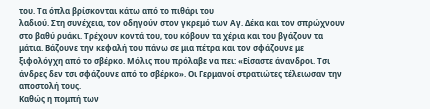του. Τα όπλα βρίσκονται κάτω από το πιθάρι του
λαδιού. Στη συνέχεια, τον οδηγούν στον γκρεμό των Αγ. Δέκα και τον σπρώχνουν
στο βαθύ ρυάκι. Τρέχουν κοντά του, του κόβουν τα χέρια και του βγάζουν τα
μάτια. Βάζουνε την κεφαλή του πάνω σε μια πέτρα και τον σφάζουνε με
ξιφολόγχη από το σβέρκο. Μόλις που πρόλαβε να πει: «Είσαστε άνανδροι. Τσι
άνδρες δεν τσι σφάζουνε από το σβέρκο». Οι Γερμανοί στρατιώτες τέλειωσαν την
αποστολή τους.
Καθώς η πομπή των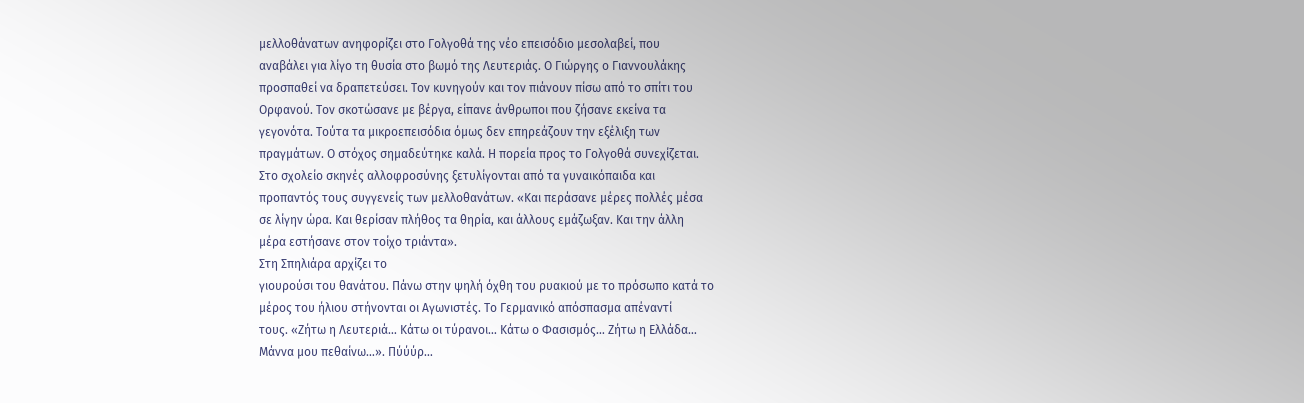μελλοθάνατων ανηφορίζει στο Γολγοθά της νέο επεισόδιο μεσολαβεί, που
αναβάλει για λίγο τη θυσία στο βωμό της Λευτεριάς. Ο Γιώργης ο Γιαννουλάκης
προσπαθεί να δραπετεύσει. Τον κυνηγούν και τον πιάνουν πίσω από το σπίτι του
Ορφανού. Τον σκοτώσανε με βέργα, είπανε άνθρωποι που ζήσανε εκείνα τα
γεγονότα. Τούτα τα μικροεπεισόδια όμως δεν επηρεάζουν την εξέλιξη των
πραγμάτων. Ο στόχος σημαδεύτηκε καλά. Η πορεία προς το Γολγοθά συνεχίζεται.
Στο σχολείο σκηνές αλλοφροσύνης ξετυλίγονται από τα γυναικόπαιδα και
προπαντός τους συγγενείς των μελλοθανάτων. «Και περάσανε μέρες πολλές μέσα
σε λίγην ώρα. Και θερίσαν πλήθος τα θηρία, και άλλους εμάζωξαν. Και την άλλη
μέρα εστήσανε στον τοίχο τριάντα».
Στη Σπηλιάρα αρχίζει το
γιουρούσι του θανάτου. Πάνω στην ψηλή όχθη του ρυακιού με το πρόσωπο κατά το
μέρος του ήλιου στήνονται οι Αγωνιστές. Το Γερμανικό απόσπασμα απέναντί
τους. «Ζήτω η Λευτεριά… Κάτω οι τύρανοι… Κάτω ο Φασισμός… Ζήτω η Ελλάδα…
Μάννα μου πεθαίνω…». Πύύύρ…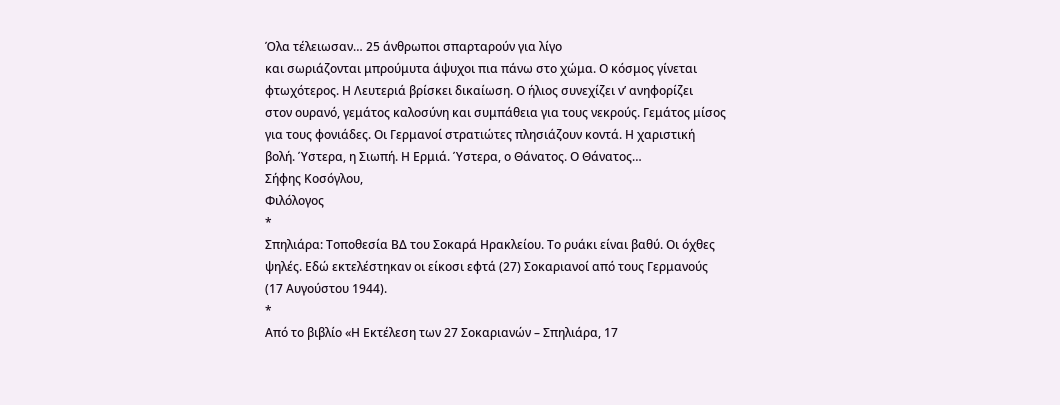Όλα τέλειωσαν… 25 άνθρωποι σπαρταρούν για λίγο
και σωριάζονται μπρούμυτα άψυχοι πια πάνω στο χώμα. Ο κόσμος γίνεται
φτωχότερος. Η Λευτεριά βρίσκει δικαίωση. Ο ήλιος συνεχίζει ν’ ανηφορίζει
στον ουρανό, γεμάτος καλοσύνη και συμπάθεια για τους νεκρούς. Γεμάτος μίσος
για τους φονιάδες. Οι Γερμανοί στρατιώτες πλησιάζουν κοντά. Η χαριστική
βολή. Ύστερα, η Σιωπή. Η Ερμιά. Ύστερα, ο Θάνατος. Ο Θάνατος…
Σήφης Κοσόγλου,
Φιλόλογος
*
Σπηλιάρα: Τοποθεσία ΒΔ του Σοκαρά Ηρακλείου. Το ρυάκι είναι βαθύ. Οι όχθες
ψηλές. Εδώ εκτελέστηκαν οι είκοσι εφτά (27) Σοκαριανοί από τους Γερμανούς
(17 Αυγούστου 1944).
*
Από το βιβλίο «Η Εκτέλεση των 27 Σοκαριανών – Σπηλιάρα, 17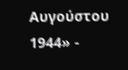Αυγούστου 1944» -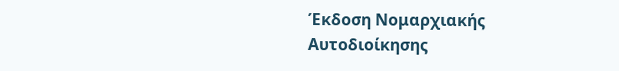Έκδοση Νομαρχιακής Αυτοδιοίκησης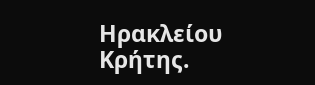Ηρακλείου Κρήτης.